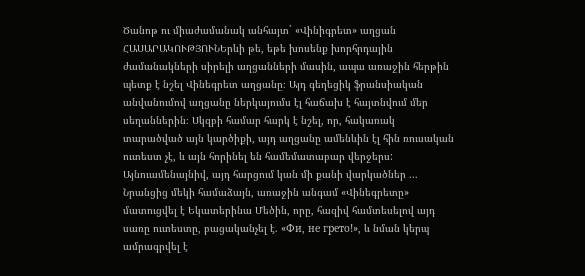Ծանոթ ու միաժամանակ անհայտ` «Վինիգրետ» աղցան
ՀԱՍԱՐԱԿՈՒԹՅՈՒՆԵրևի թե, եթե խոսենք խորհրդային ժամանակների սիրելի աղցանների մասին, ապա առաջին հերթին պետք է նշել Վինեգրետ աղցանը։ Այդ գեղեցիկ ֆրանսիական անվանումով աղցանը ներկայումս էլ հաճախ է հայտնվում մեր սեղաններին։ Սկզբի համար հարկ է նշել, որ, հակառակ տարածված այն կարծիքի, այդ աղցանը ամենևին էլ հին ռուսական ուտեստ չէ, և այն հորինել են համեմատաբար վերջերս: Այնուամենայնիվ, այդ հարցում կան մի քանի վարկածներ ... Նրանցից մեկի համաձայն, առաջին անգամ «Վինեգրետը» մատուցվել է Եկատերինա Մեծին, որը, հազիվ համտեսելով այդ սառը ուտեստը, բացականչել է. «Фи, не грето!», և նման կերպ ամրագրվել է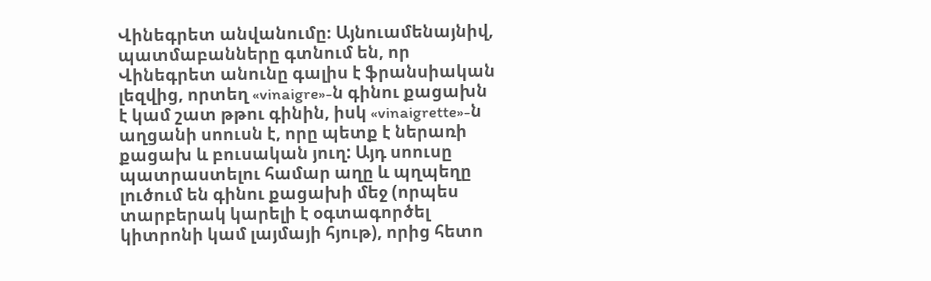Վինեգրետ անվանումը։ Այնուամենայնիվ, պատմաբանները գտնում են, որ Վինեգրետ անունը գալիս է ֆրանսիական լեզվից, որտեղ «vinaigre»-ն գինու քացախն է կամ շատ թթու գինին, իսկ «vinaigrette»-ն աղցանի սոուսն է, որը պետք է ներառի քացախ և բուսական յուղ: Այդ սոուսը պատրաստելու համար աղը և պղպեղը լուծում են գինու քացախի մեջ (որպես տարբերակ կարելի է օգտագործել կիտրոնի կամ լայմայի հյութ), որից հետո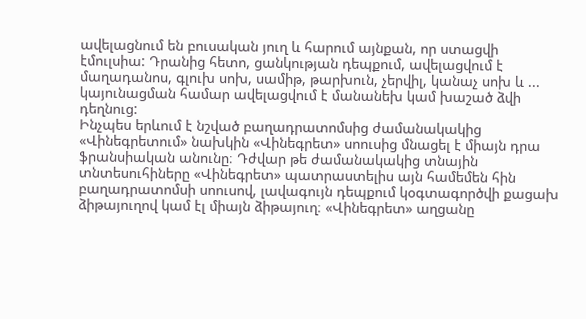ավելացնում են բուսական յուղ և հարում այնքան, որ ստացվի էմուլսիա: Դրանից հետո, ցանկության դեպքում, ավելացվում է մաղադանոս, գլուխ սոխ, սամիթ, թարխուն, չերվիլ, կանաչ սոխ և ... կայունացման համար ավելացվում է մանանեխ կամ խաշած ձվի դեղնուց:
Ինչպես երևում է նշված բաղադրատոմսից ժամանակակից «Վինեգրետում» նախկին «Վինեգրետ» սոուսից մնացել է միայն դրա ֆրանսիական անունը։ Դժվար թե ժամանակակից տնային տնտեսուհիները «Վինեգրետ» պատրաստելիս այն համեմեն հին բաղադրատոմսի սոուսով, լավագույն դեպքում կօգտագործվի քացախ ձիթայուղով կամ էլ միայն ձիթայուղ։ «Վինեգրետ» աղցանը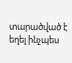տարածված է եղել ինչպես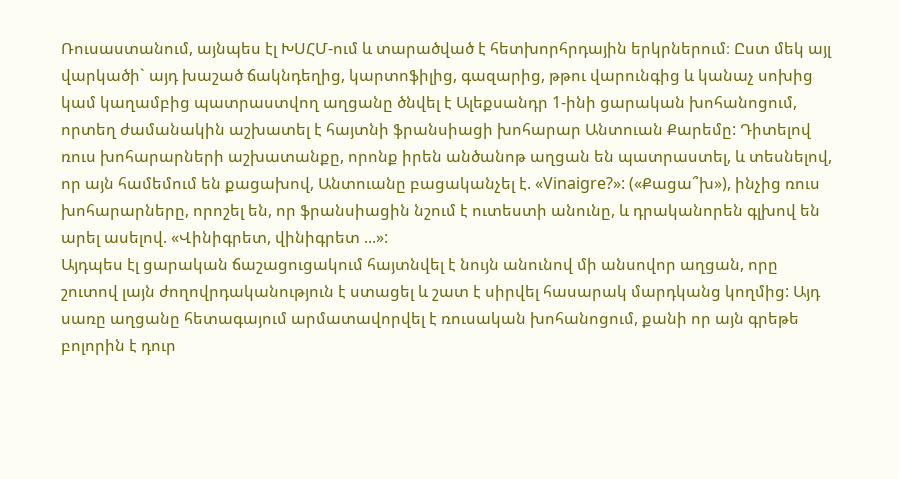Ռուսաստանում, այնպես էլ ԽՍՀՄ-ում և տարածված է հետխորհրդային երկրներում։ Ըստ մեկ այլ վարկածի` այդ խաշած ճակնդեղից, կարտոֆիլից, գազարից, թթու վարունգից և կանաչ սոխից կամ կաղամբից պատրաստվող աղցանը ծնվել է Ալեքսանդր 1-ինի ցարական խոհանոցում, որտեղ ժամանակին աշխատել է հայտնի ֆրանսիացի խոհարար Անտուան Քարեմը: Դիտելով ռուս խոհարարների աշխատանքը, որոնք իրեն անծանոթ աղցան են պատրաստել, և տեսնելով, որ այն համեմում են քացախով, Անտուանը բացականչել է. «Vinaigre?»: («Քացա՞խ»), ինչից ռուս խոհարարները, որոշել են, որ ֆրանսիացին նշում է ուտեստի անունը, և դրականորեն գլխով են արել ասելով. «Վինիգրետ, վինիգրետ ...»:
Այդպես էլ ցարական ճաշացուցակում հայտնվել է նույն անունով մի անսովոր աղցան, որը շուտով լայն ժողովրդականություն է ստացել և շատ է սիրվել հասարակ մարդկանց կողմից: Այդ սառը աղցանը հետագայում արմատավորվել է ռուսական խոհանոցում, քանի որ այն գրեթե բոլորին է դուր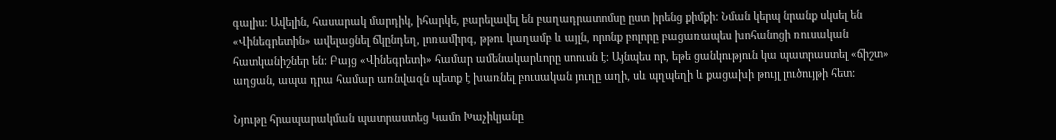գալիս: Ավելին, հասարակ մարդիկ, իհարկե, բարելավել են բաղադրատոմսը ըստ իրենց քիմքի: Նման կերպ նրանք սկսել են «Վինեգրետին» ավելացնել ճկընդեղ, լոռամիրգ, թթու կաղամբ և այլն, որոնք բոլորը բացառապես խոհանոցի ռուսական հատկանիշներ են: Բայց «Վինեգրետի» համար ամենակարևորը սոուսն է: Այնպես որ, եթե ցանկություն կա պատրաստել «ճիշտ» աղցան, ապա դրա համար առնվազն պետք է խառնել բուսական յուղը աղի, սև պղպեղի և քացախի թույլ լուծույթի հետ:

Նյութը հրապարակման պատրաստեց Կամո Խաչիկյանը